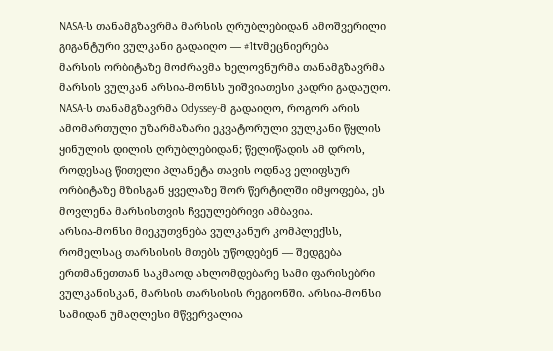NASA-ს თანამგზავრმა მარსის ღრუბლებიდან ამოშვერილი გიგანტური ვულკანი გადაიღო — #1tvმეცნიერება
მარსის ორბიტაზე მოძრავმა ხელოვნურმა თანამგზავრმა მარსის ვულკან არსია-მონსს უიშვიათესი კადრი გადაუღო.
NASA-ს თანამგზავრმა Odyssey-მ გადაიღო, როგორ არის ამომართული უზარმაზარი ეკვატორული ვულკანი წყლის ყინულის დილის ღრუბლებიდან; წელიწადის ამ დროს, როდესაც წითელი პლანეტა თავის ოდნავ ელიფსურ ორბიტაზე მზისგან ყველაზე შორ წერტილში იმყოფება, ეს მოვლენა მარსისთვის ჩვეულებრივი ამბავია.
არსია-მონსი მიეკუთვნება ვულკანურ კომპლექსს, რომელსაც თარსისის მთებს უწოდებენ — შედგება ერთმანეთთან საკმაოდ ახლომდებარე სამი ფარისებრი ვულკანისკან, მარსის თარსისის რეგიონში. არსია-მონსი სამიდან უმაღლესი მწვერვალია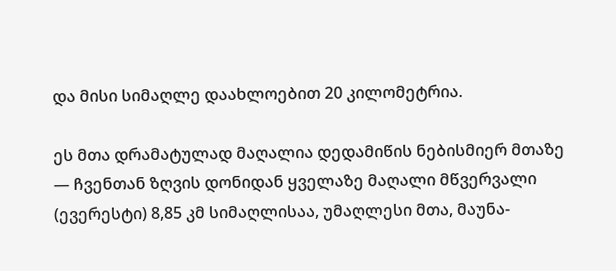და მისი სიმაღლე დაახლოებით 20 კილომეტრია.

ეს მთა დრამატულად მაღალია დედამიწის ნებისმიერ მთაზე — ჩვენთან ზღვის დონიდან ყველაზე მაღალი მწვერვალი (ევერესტი) 8,85 კმ სიმაღლისაა, უმაღლესი მთა, მაუნა-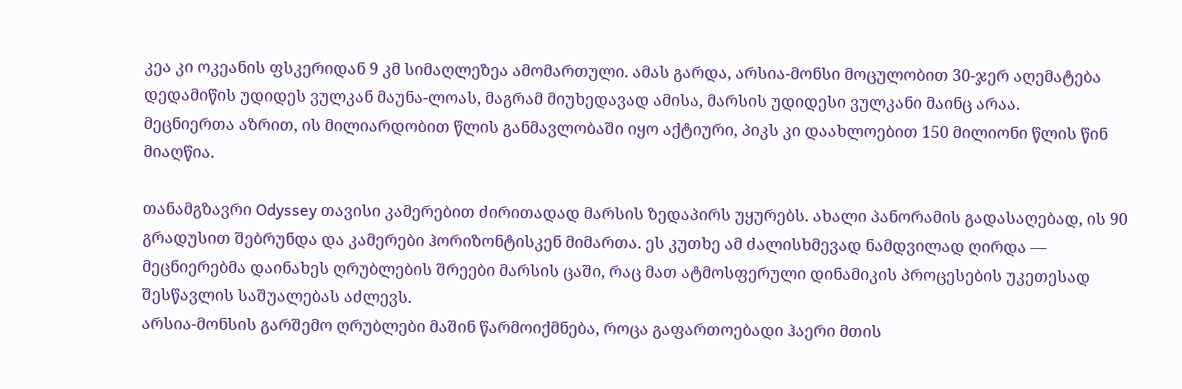კეა კი ოკეანის ფსკერიდან 9 კმ სიმაღლეზეა ამომართული. ამას გარდა, არსია-მონსი მოცულობით 30-ჯერ აღემატება დედამიწის უდიდეს ვულკან მაუნა-ლოას, მაგრამ მიუხედავად ამისა, მარსის უდიდესი ვულკანი მაინც არაა.
მეცნიერთა აზრით, ის მილიარდობით წლის განმავლობაში იყო აქტიური, პიკს კი დაახლოებით 150 მილიონი წლის წინ მიაღწია.

თანამგზავრი Odyssey თავისი კამერებით ძირითადად მარსის ზედაპირს უყურებს. ახალი პანორამის გადასაღებად, ის 90 გრადუსით შებრუნდა და კამერები ჰორიზონტისკენ მიმართა. ეს კუთხე ამ ძალისხმევად ნამდვილად ღირდა — მეცნიერებმა დაინახეს ღრუბლების შრეები მარსის ცაში, რაც მათ ატმოსფერული დინამიკის პროცესების უკეთესად შესწავლის საშუალებას აძლევს.
არსია-მონსის გარშემო ღრუბლები მაშინ წარმოიქმნება, როცა გაფართოებადი ჰაერი მთის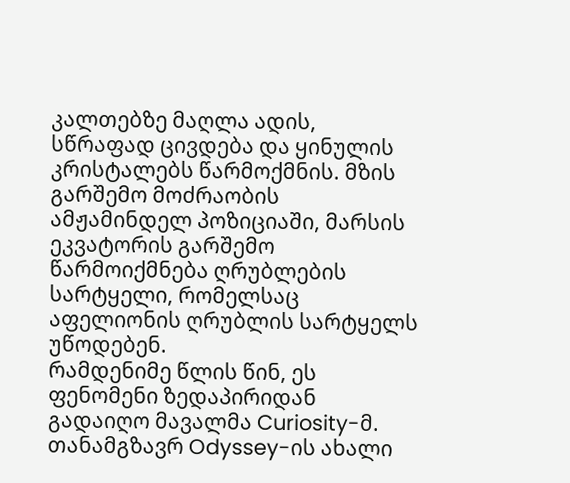კალთებზე მაღლა ადის, სწრაფად ცივდება და ყინულის კრისტალებს წარმოქმნის. მზის გარშემო მოძრაობის ამჟამინდელ პოზიციაში, მარსის ეკვატორის გარშემო წარმოიქმნება ღრუბლების სარტყელი, რომელსაც აფელიონის ღრუბლის სარტყელს უწოდებენ.
რამდენიმე წლის წინ, ეს ფენომენი ზედაპირიდან გადაიღო მავალმა Curiosity-მ. თანამგზავრ Odyssey-ის ახალი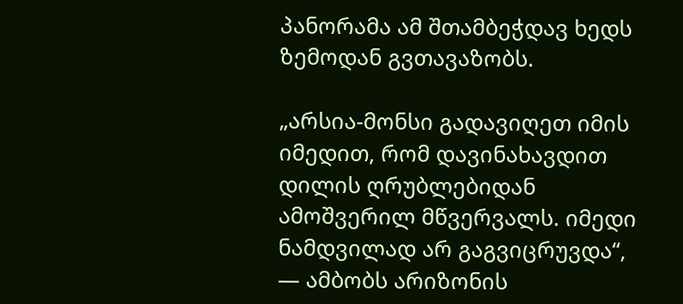პანორამა ამ შთამბეჭდავ ხედს ზემოდან გვთავაზობს.

„არსია-მონსი გადავიღეთ იმის იმედით, რომ დავინახავდით დილის ღრუბლებიდან ამოშვერილ მწვერვალს. იმედი ნამდვილად არ გაგვიცრუვდა“, — ამბობს არიზონის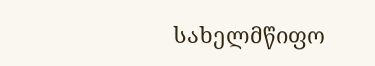სახელმწიფო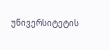უნივერსიტეტის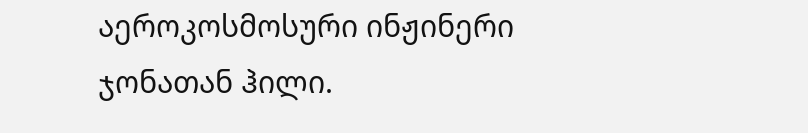აეროკოსმოსური ინჟინერი ჯონათან ჰილი.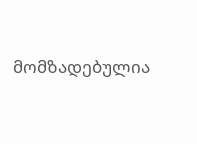მომზადებულია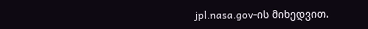jpl.nasa.gov-ის მიხედვით.